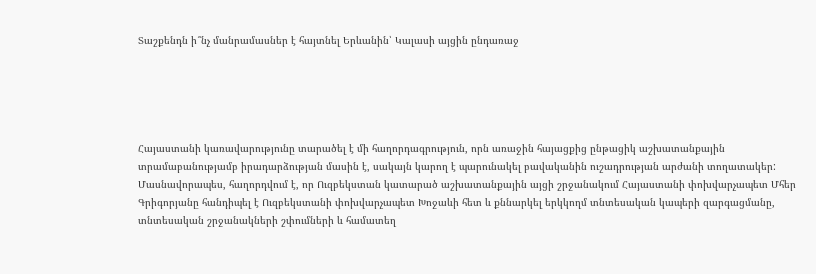Տաշքենդն ի՞նչ մանրամասներ է հայտնել Երևանին՝ Կալասի այցին ընդառաջ





Հայաստանի կառավարությունը տարածել է մի հաղորդագրություն, որն առաջին հայացքից ընթացիկ աշխատանքային տրամաբանությամբ իրադարձության մասին է, սակայն կարող է պարունակել բավականին ուշադրության արժանի տողատակեր: Մասնավորապես, հաղորդվում է, որ Ուզբեկստան կատարած աշխատանքային այցի շրջանակում Հայաստանի փոխվարչապետ Մհեր Գրիգորյանը հանդիպել է Ուզբեկստանի փոխվարչապետ Խոջաևի հետ և քննարկել երկկողմ տնտեսական կապերի զարգացմանը, տնտեսական շրջանակների շփումների և համատեղ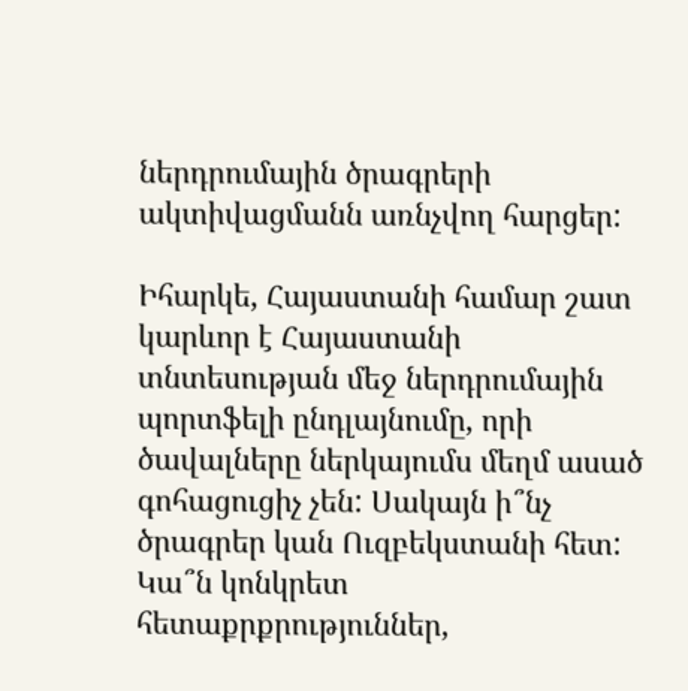ներդրումային ծրագրերի ակտիվացմանն առնչվող հարցեր:

Իհարկե, Հայաստանի համար շատ կարևոր է Հայաստանի տնտեսության մեջ ներդրումային պորտֆելի ընդլայնումը, որի ծավալները ներկայումս մեղմ ասած գոհացուցիչ չեն: Սակայն ի՞նչ ծրագրեր կան Ուզբեկստանի հետ: Կա՞ն կոնկրետ հետաքրքրություններ,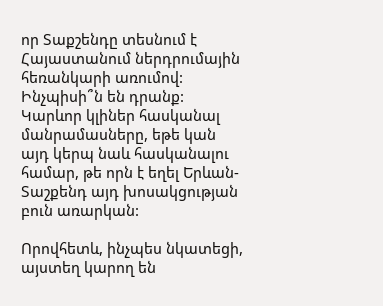որ Տաքշենդը տեսնում է Հայաստանում ներդրումային հեռանկարի առումով: Ինչպիսի՞ն են դրանք: Կարևոր կլիներ հասկանալ մանրամասները, եթե կան այդ կերպ նաև հասկանալու համար, թե որն է եղել Երևան-Տաշքենդ այդ խոսակցության բուն առարկան:

Որովհետև, ինչպես նկատեցի, այստեղ կարող են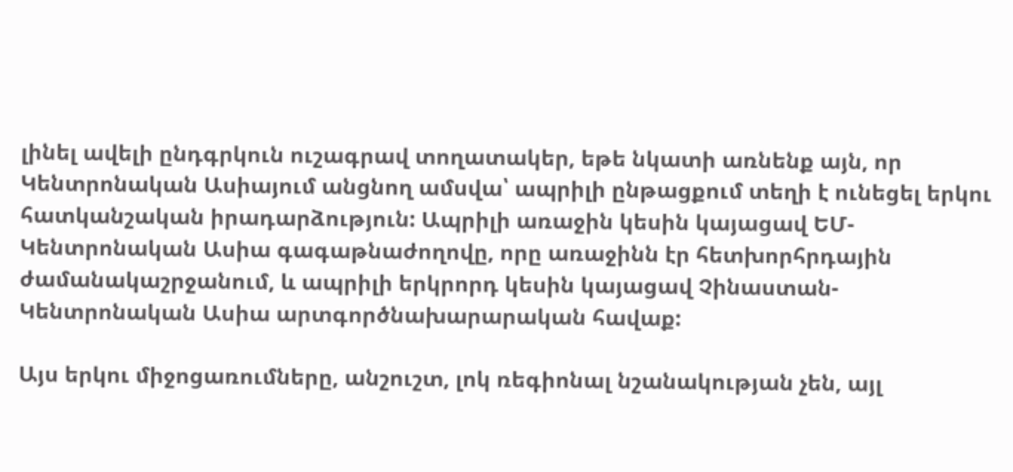լինել ավելի ընդգրկուն ուշագրավ տողատակեր, եթե նկատի առնենք այն, որ Կենտրոնական Ասիայում անցնող ամսվա՝ ապրիլի ընթացքում տեղի է ունեցել երկու հատկանշական իրադարձություն: Ապրիլի առաջին կեսին կայացավ ԵՄ-Կենտրոնական Ասիա գագաթնաժողովը, որը առաջինն էր հետխորհրդային ժամանակաշրջանում, և ապրիլի երկրորդ կեսին կայացավ Չինաստան-Կենտրոնական Ասիա արտգործնախարարական հավաք:

Այս երկու միջոցառումները, անշուշտ, լոկ ռեգիոնալ նշանակության չեն, այլ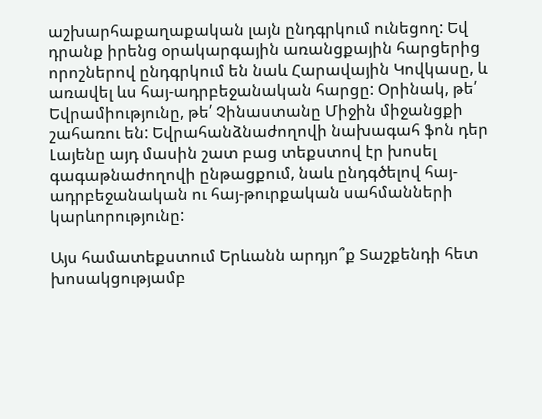աշխարհաքաղաքական լայն ընդգրկում ունեցող: Եվ դրանք իրենց օրակարգային առանցքային հարցերից որոշներով ընդգրկում են նաև Հարավային Կովկասը, և առավել ևս հայ-ադրբեջանական հարցը: Օրինակ, թե՛ Եվրամիությունը, թե՛ Չինաստանը Միջին միջանցքի շահառու են: Եվրահանձնաժողովի նախագահ ֆոն դեր Լայենը այդ մասին շատ բաց տեքստով էր խոսել գագաթնաժողովի ընթացքում, նաև ընդգծելով հայ-ադրբեջանական ու հայ-թուրքական սահմանների կարևորությունը:

Այս համատեքստում Երևանն արդյո՞ք Տաշքենդի հետ խոսակցությամբ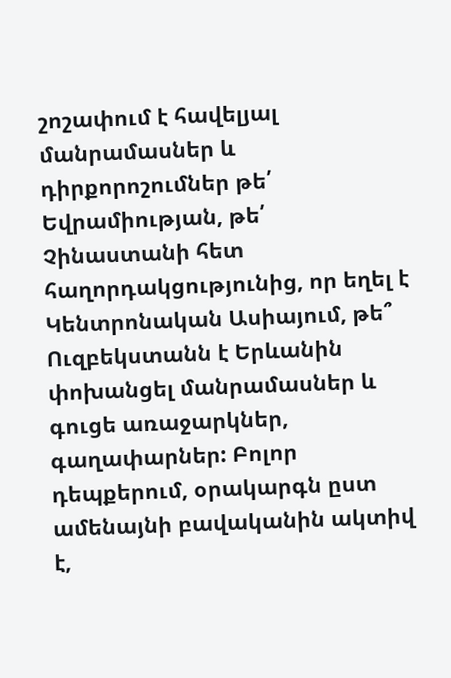շոշափում է հավելյալ մանրամասներ և դիրքորոշումներ թե՛ Եվրամիության, թե՛ Չինաստանի հետ հաղորդակցությունից, որ եղել է Կենտրոնական Ասիայում, թե՞ Ուզբեկստանն է Երևանին փոխանցել մանրամասներ և գուցե առաջարկներ, գաղափարներ: Բոլոր դեպքերում, օրակարգն ըստ ամենայնի բավականին ակտիվ է,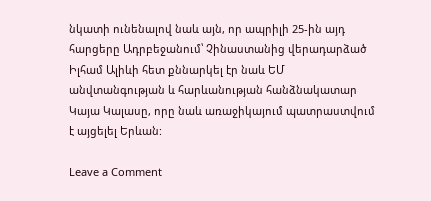նկատի ունենալով նաև այն, որ ապրիլի 25-ին այդ հարցերը Ադրբեջանում՝ Չինաստանից վերադարձած Իլհամ Ալիևի հետ քննարկել էր նաև ԵՄ անվտանգության և հարևանության հանձնակատար Կայա Կալասը, որը նաև առաջիկայում պատրաստվում է այցելել Երևան:

Leave a Comment